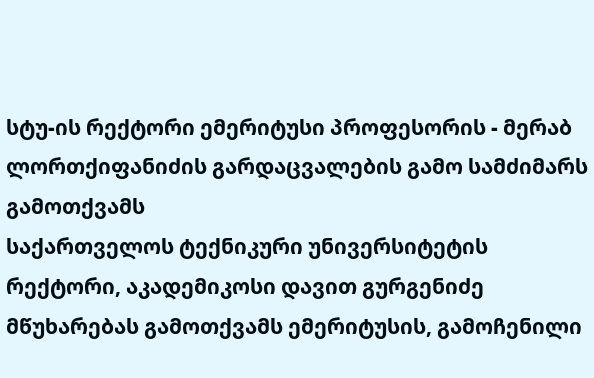სტუ-ის რექტორი ემერიტუსი პროფესორის - მერაბ ლორთქიფანიძის გარდაცვალების გამო სამძიმარს გამოთქვამს
საქართველოს ტექნიკური უნივერსიტეტის რექტორი, აკადემიკოსი დავით გურგენიძე მწუხარებას გამოთქვამს ემერიტუსის, გამოჩენილი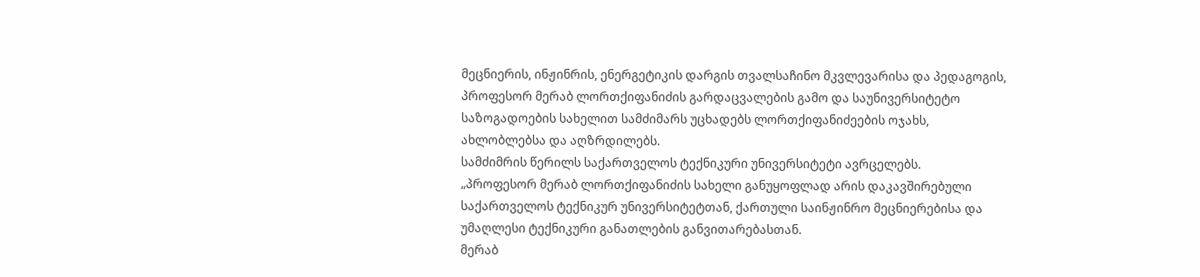მეცნიერის, ინჟინრის, ენერგეტიკის დარგის თვალსაჩინო მკვლევარისა და პედაგოგის, პროფესორ მერაბ ლორთქიფანიძის გარდაცვალების გამო და საუნივერსიტეტო საზოგადოების სახელით სამძიმარს უცხადებს ლორთქიფანიძეების ოჯახს, ახლობლებსა და აღზრდილებს.
სამძიმრის წერილს საქართველოს ტექნიკური უნივერსიტეტი ავრცელებს.
„პროფესორ მერაბ ლორთქიფანიძის სახელი განუყოფლად არის დაკავშირებული საქართველოს ტექნიკურ უნივერსიტეტთან, ქართული საინჟინრო მეცნიერებისა და უმაღლესი ტექნიკური განათლების განვითარებასთან.
მერაბ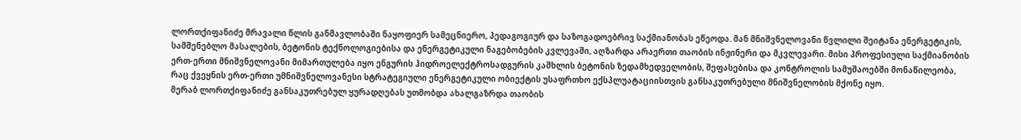ლორთქიფანიძე მრავალი წლის განმავლობაში ნაყოფიერ სამეცნიერო, პედაგოგიურ და საზოგადოებრივ საქმიანობას ეწეოდა. მან მნიშვნელოვანი წვლილი შეიტანა ენერგეტიკის, სამშენებლო მასალების, ბეტონის ტექნოლოგიებისა და ენერგეტიკული ნაგებობების კვლევაში, აღზარდა არაერთი თაობის ინჟინერი და მკვლევარი. მისი პროფესიული საქმიანობის ერთ-ერთი მნიშვნელოვანი მიმართულება იყო ენგურის ჰიდროელექტროსადგურის კაშხლის ბეტონის ზედამხედველობის, შეფასებისა და კონტროლის სამუშაოებში მონაწილეობა, რაც ქვეყნის ერთ-ერთი უმნიშვნელოვანესი სტრატეგიული ენერგეტიკული ობიექტის უსაფრთხო ექსპლუატაციისთვის განსაკუთრებული მნიშვნელობის მქონე იყო.
მერაბ ლორთქიფანიძე განსაკუთრებულ ყურადღებას უთმობდა ახალგაზრდა თაობის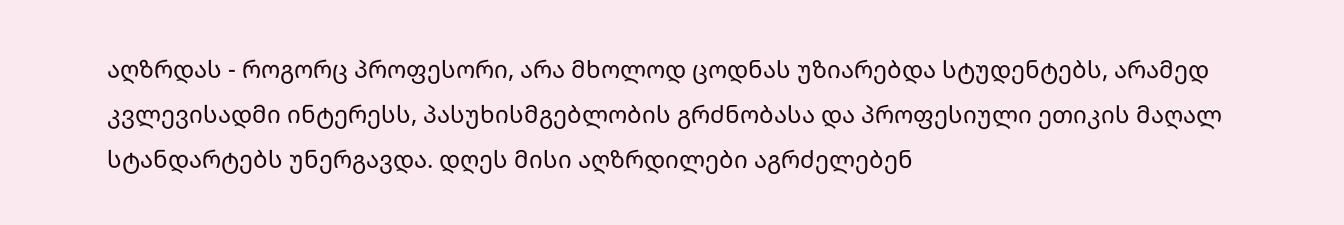აღზრდას - როგორც პროფესორი, არა მხოლოდ ცოდნას უზიარებდა სტუდენტებს, არამედ კვლევისადმი ინტერესს, პასუხისმგებლობის გრძნობასა და პროფესიული ეთიკის მაღალ სტანდარტებს უნერგავდა. დღეს მისი აღზრდილები აგრძელებენ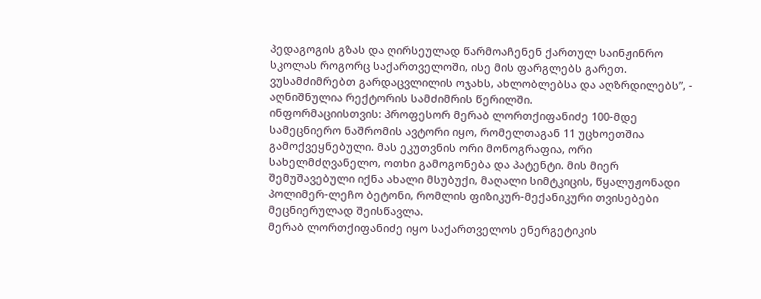პედაგოგის გზას და ღირსეულად წარმოაჩენენ ქართულ საინჟინრო სკოლას როგორც საქართველოში, ისე მის ფარგლებს გარეთ.
ვუსამძიმრებთ გარდაცვლილის ოჯახს, ახლობლებსა და აღზრდილებს”, - აღნიშნულია რექტორის სამძიმრის წერილში.
ინფორმაციისთვის: პროფესორ მერაბ ლორთქიფანიძე 100-მდე სამეცნიერო ნაშრომის ავტორი იყო, რომელთაგან 11 უცხოეთშია გამოქვეყნებული. მას ეკუთვნის ორი მონოგრაფია, ორი სახელმძღვანელო, ოთხი გამოგონება და პატენტი. მის მიერ შემუშავებული იქნა ახალი მსუბუქი, მაღალი სიმტკიცის, წყალუჟონადი პოლიმერ-ლეჩო ბეტონი, რომლის ფიზიკურ-მექანიკური თვისებები მეცნიერულად შეისწავლა.
მერაბ ლორთქიფანიძე იყო საქართველოს ენერგეტიკის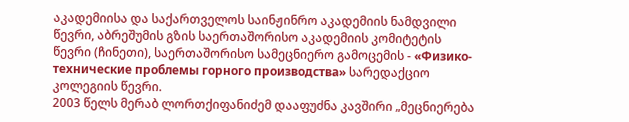აკადემიისა და საქართველოს საინჟინრო აკადემიის ნამდვილი წევრი, აბრეშუმის გზის საერთაშორისო აკადემიის კომიტეტის წევრი (ჩინეთი), საერთაშორისო სამეცნიერო გამოცემის - «Физико-технические проблемы горного производства» სარედაქციო კოლეგიის წევრი.
2003 წელს მერაბ ლორთქიფანიძემ დააფუძნა კავშირი „მეცნიერება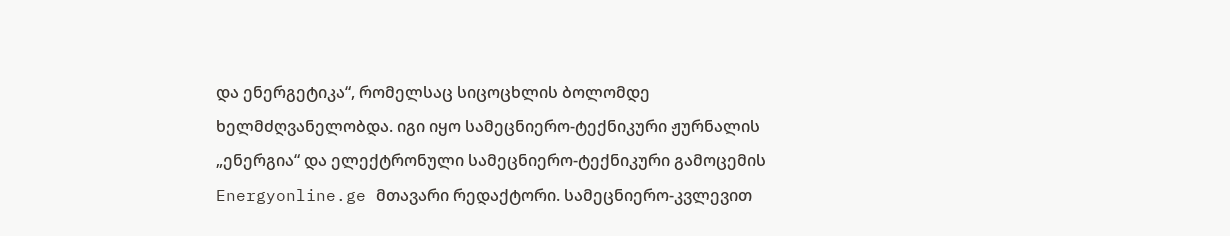და ენერგეტიკა“, რომელსაც სიცოცხლის ბოლომდე ხელმძღვანელობდა. იგი იყო სამეცნიერო-ტექნიკური ჟურნალის „ენერგია“ და ელექტრონული სამეცნიერო-ტექნიკური გამოცემის Energyonline.ge მთავარი რედაქტორი. სამეცნიერო-კვლევით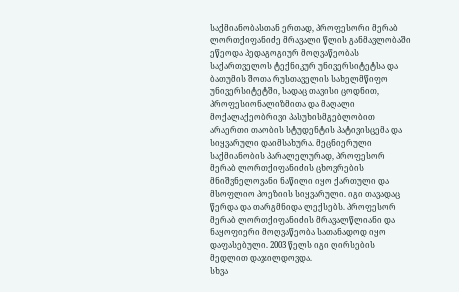საქმიანობასთან ერთად, პროფესორი მერაბ ლორთქიფანიძე მრავალი წლის განმავლობაში ეწეოდა პედაგოგიურ მოღვაწეობას საქართველოს ტექნიკურ უნივერსიტეტსა და ბათუმის შოთა რუსთაველის სახელმწიფო უნივერსიტეტში, სადაც თავისი ცოდნით, პროფესიონალიზმითა და მაღალი მოქალაქეობრივი პასუხისმგებლობით არაერთი თაობის სტუდენტის პატივისცემა და სიყვარული დაიმსახურა. მეცნიერული საქმიანობის პარალელურად, პროფესორ მერაბ ლორთქიფანიძის ცხოვრების მნიშვნელოვანი ნაწილი იყო ქართული და მსოფლიო პოეზიის სიყვარული. იგი თავადაც წერდა და თარგმნიდა ლექსებს. პროფესორ მერაბ ლორთქიფანიძის მრავალწლიანი და ნაყოფიერი მოღვაწეობა სათანადოდ იყო დაფასებული. 2003 წელს იგი ღირსების მედლით დაჯილდოვდა.
სხვა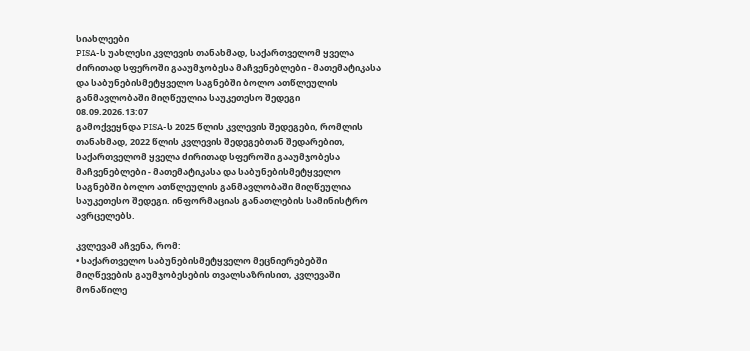სიახლეები
PISA-ს უახლესი კვლევის თანახმად, საქართველომ ყველა ძირითად სფეროში გააუმჯობესა მაჩვენებლები - მათემატიკასა და საბუნებისმეტყველო საგნებში ბოლო ათწლეულის განმავლობაში მიღწეულია საუკეთესო შედეგი
08.09.2026.13:07
გამოქვეყნდა PISA-ს 2025 წლის კვლევის შედეგები, რომლის თანახმად, 2022 წლის კვლევის შედეგებთან შედარებით, საქართველომ ყველა ძირითად სფეროში გააუმჯობესა მაჩვენებლები - მათემატიკასა და საბუნებისმეტყველო საგნებში ბოლო ათწლეულის განმავლობაში მიღწეულია საუკეთესო შედეგი. ინფორმაციას განათლების სამინისტრო ავრცელებს.

კვლევამ აჩვენა, რომ:
• საქართველო საბუნებისმეტყველო მეცნიერებებში მიღწევების გაუმჯობესების თვალსაზრისით, კვლევაში მონაწილე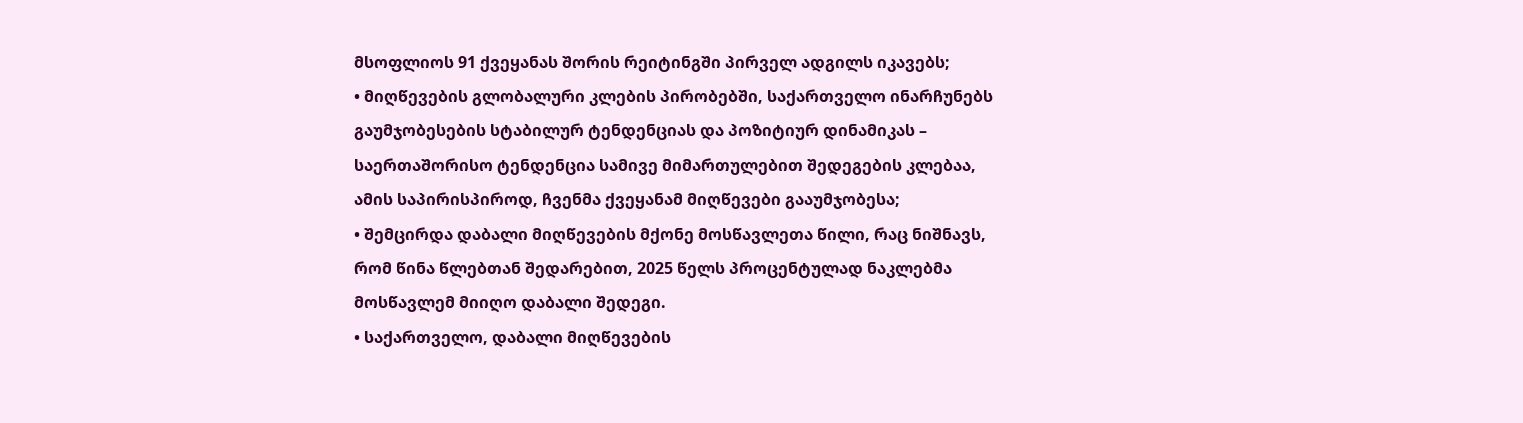მსოფლიოს 91 ქვეყანას შორის რეიტინგში პირველ ადგილს იკავებს;
• მიღწევების გლობალური კლების პირობებში, საქართველო ინარჩუნებს გაუმჯობესების სტაბილურ ტენდენციას და პოზიტიურ დინამიკას – საერთაშორისო ტენდენცია სამივე მიმართულებით შედეგების კლებაა, ამის საპირისპიროდ, ჩვენმა ქვეყანამ მიღწევები გააუმჯობესა;
• შემცირდა დაბალი მიღწევების მქონე მოსწავლეთა წილი, რაც ნიშნავს, რომ წინა წლებთან შედარებით, 2025 წელს პროცენტულად ნაკლებმა მოსწავლემ მიიღო დაბალი შედეგი.
• საქართველო, დაბალი მიღწევების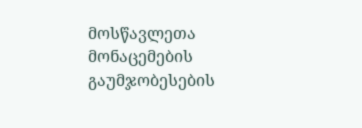მოსწავლეთა მონაცემების გაუმჯობესების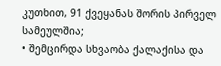კუთხით, 91 ქვეყანას შორის პირველ სამეულშია;
• შემცირდა სხვაობა ქალაქისა და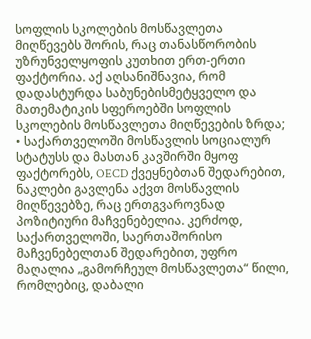სოფლის სკოლების მოსწავლეთა მიღწევებს შორის, რაც თანასწორობის უზრუნველყოფის კუთხით ერთ-ერთი ფაქტორია. აქ აღსანიშნავია, რომ დადასტურდა საბუნებისმეტყველო და მათემატიკის სფეროებში სოფლის სკოლების მოსწავლეთა მიღწევების ზრდა;
• საქართველოში მოსწავლის სოციალურ სტატუსს და მასთან კავშირში მყოფ ფაქტორებს, OECD ქვეყნებთან შედარებით, ნაკლები გავლენა აქვთ მოსწავლის მიღწევებზე, რაც ერთგვაროვნად პოზიტიური მაჩვენებელია. კერძოდ, საქართველოში, საერთაშორისო მაჩვენებელთან შედარებით, უფრო მაღალია „გამორჩეულ მოსწავლეთა“ წილი, რომლებიც, დაბალი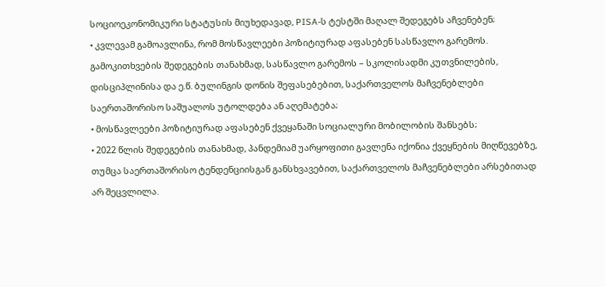სოციოეკონომიკური სტატუსის მიუხედავად, PISA-ს ტესტში მაღალ შედეგებს აჩვენებენ;
• კვლევამ გამოავლინა, რომ მოსწავლეები პოზიტიურად აფასებენ სასწავლო გარემოს. გამოკითხვების შედეგების თანახმად, სასწავლო გარემოს – სკოლისადმი კუთვნილების, დისციპლინისა და ე.წ. ბულინგის დონის შეფასებებით, საქართველოს მაჩვენებლები საერთაშორისო საშუალოს უტოლდება ან აღემატება;
• მოსწავლეები პოზიტიურად აფასებენ ქვეყანაში სოციალური მობილობის შანსებს;
• 2022 წლის შედეგების თანახმად, პანდემიამ უარყოფითი გავლენა იქონია ქვეყნების მიღწევებზე, თუმცა საერთაშორისო ტენდენციისგან განსხვავებით, საქართველოს მაჩვენებლები არსებითად არ შეცვლილა.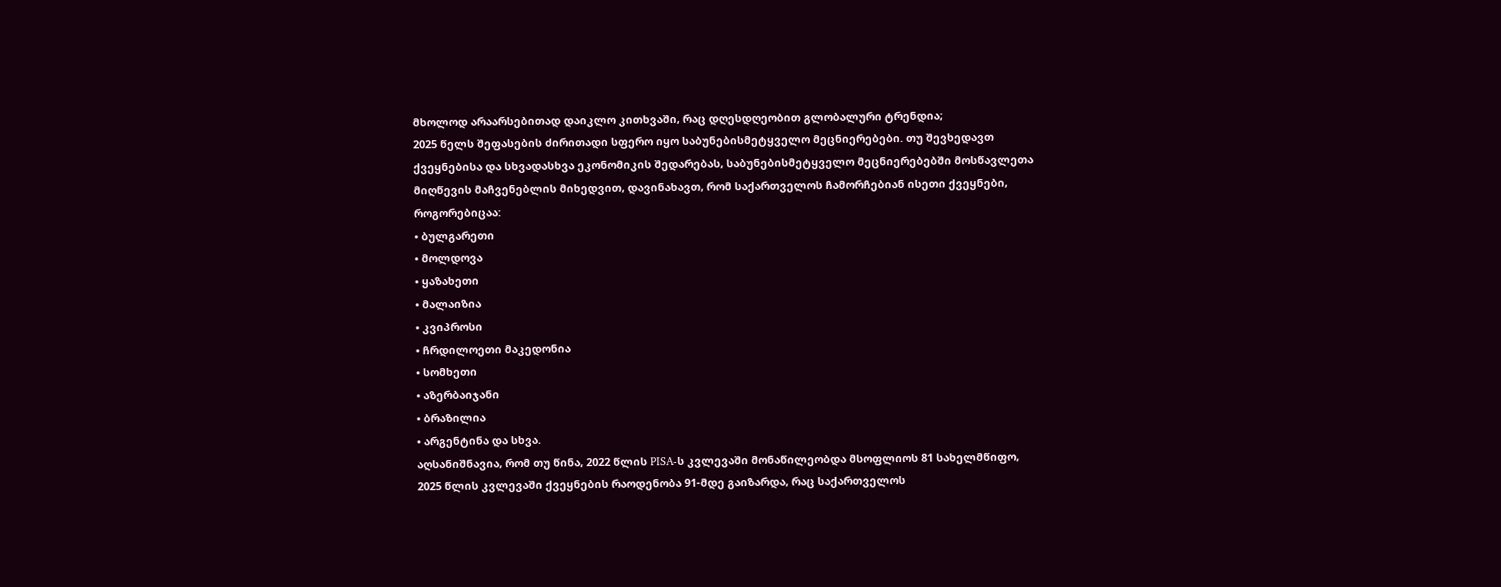მხოლოდ არაარსებითად დაიკლო კითხვაში, რაც დღესდღეობით გლობალური ტრენდია;
2025 წელს შეფასების ძირითადი სფერო იყო საბუნებისმეტყველო მეცნიერებები. თუ შევხედავთ ქვეყნებისა და სხვადასხვა ეკონომიკის შედარებას, საბუნებისმეტყველო მეცნიერებებში მოსწავლეთა მიღწევის მაჩვენებლის მიხედვით, დავინახავთ, რომ საქართველოს ჩამორჩებიან ისეთი ქვეყნები, როგორებიცაა:
• ბულგარეთი
• მოლდოვა
• ყაზახეთი
• მალაიზია
• კვიპროსი
• ჩრდილოეთი მაკედონია
• სომხეთი
• აზერბაიჯანი
• ბრაზილია
• არგენტინა და სხვა.
აღსანიშნავია, რომ თუ წინა, 2022 წლის PISA-ს კვლევაში მონაწილეობდა მსოფლიოს 81 სახელმწიფო, 2025 წლის კვლევაში ქვეყნების რაოდენობა 91-მდე გაიზარდა, რაც საქართველოს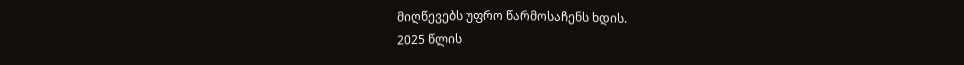მიღწევებს უფრო წარმოსაჩენს ხდის.
2025 წლის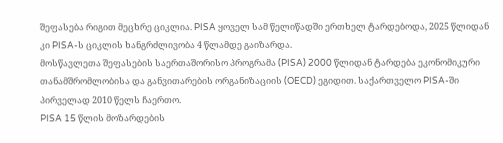შეფასება რიგით მეცხრე ციკლია. PISA ყოველ სამ წელიწადში ერთხელ ტარდებოდა, 2025 წლიდან კი PISA-ს ციკლის ხანგრძლივობა 4 წლამდე გაიზარდა.
მოსწავლეთა შეფასების საერთაშორისო პროგრამა (PISA) 2000 წლიდან ტარდება ეკონომიკური თანამშრომლობისა და განვითარების ორგანიზაციის (OECD) ეგიდით. საქართველო PISA-ში პირველად 2010 წელს ჩაერთო.
PISA 15 წლის მოზარდების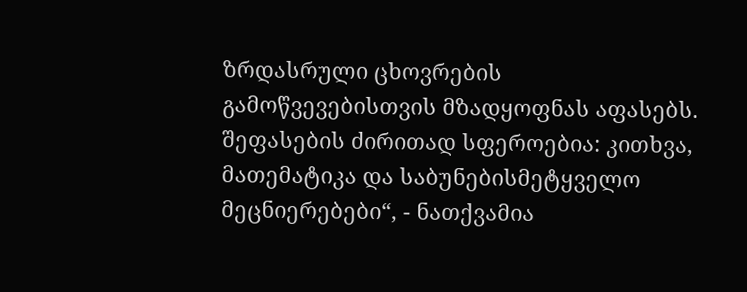ზრდასრული ცხოვრების გამოწვევებისთვის მზადყოფნას აფასებს. შეფასების ძირითად სფეროებია: კითხვა, მათემატიკა და საბუნებისმეტყველო მეცნიერებები“, - ნათქვამია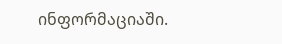ინფორმაციაში.